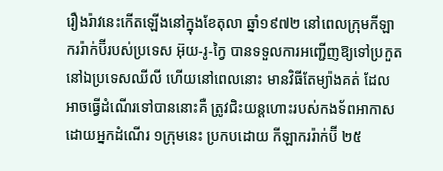រឿងរ៉ាវនេះកើតឡើងនៅក្នុងខែតុលា ឆ្នាំ១៩៧២ នៅពេលក្រុមកីឡាកររ៉ាក់ប៊ីរបស់ប្រទេស អ៊ុយ-រូ-ក្វៃ បានទទួលការអញ្ជើញឱ្យទៅប្រកួតនៅឯប្រទេសឈីលី ហើយនៅពេលនោះ មានវិធីតែម្យ៉ាងគត់ ដែលអាចធ្វើដំណើរទៅបាននោះគឺ ត្រូវជិះយន្តហោះរបស់កងទ័ពអាកាស ដោយអ្នកដំណើរ ១ក្រុមនេះ ប្រកបដោយ កីឡាកររ៉ាក់ប៊ី ២៥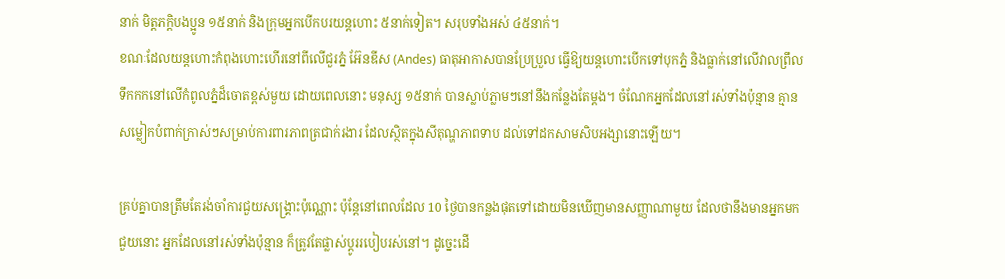នាក់ មិត្តភក្តិបងប្អូន ១៥នាក់ និងក្រុមអ្នកបើកបរយន្តហោះ ៥នាក់ទៀត។ សរុបទាំងអស់ ៤៥នាក់។
ខណៈដែលយន្តហោះកំពុងហោះហើរនៅពីលើជួរភ្នំ អ៊ែនឌីស (Andes) ធាតុអាកាសបានប្រែប្រួល ធ្វើឱ្យយន្តហោះបើកទៅបុកភ្នំ និងធ្លាក់នៅលើវាលព្រឹលទឹកកកនៅលើកំពូលភ្នំដ៏ចោតខ្ពស់មួយ ដោយពេលនោះ មនុស្ស ១៥នាក់ បានស្លាប់ភ្លាមៗនៅនឹងកន្លែងតែម្តង។ ចំណែកអ្នកដែលនៅរស់ទាំងប៉ុន្មាន គ្មានសម្លៀកបំពាក់ក្រាស់ៗសម្រាប់ការពារភាពត្រជាក់រងារ ដែលស្ថិតក្នុងសីតុណ្ហភាពទាប ដល់ទៅដកសាមសិបអង្សានោះឡើយ។

គ្រប់គ្នាបានត្រឹមតែរង់ចាំការជួយសង្គ្រោះប៉ុណ្ណោះ ប៉ុន្តែនៅពេលដែល 10 ថ្ងៃបានកន្លងផុតទៅដោយមិនឃើញមានសញ្ញាណាមួយ ដែលថានឹងមានអ្នកមកជួយនោះ អ្នកដែលនៅរស់ទាំងប៉ុន្មាន ក៏ត្រូវតែផ្លាស់ប្តូររបៀបរស់នៅ។ ដូច្នេះដើ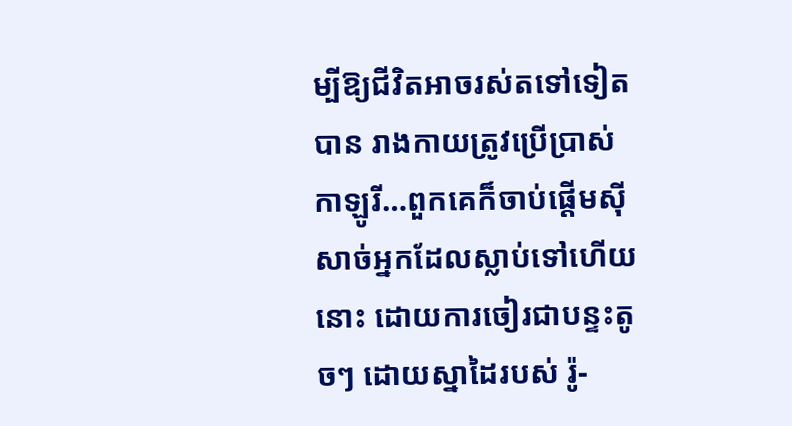ម្បីឱ្យជីវិតអាចរស់តទៅទៀតបាន រាងកាយត្រូវប្រើប្រាស់កាឡូរី…ពួកគេក៏ចាប់ផ្តើមស៊ីសាច់អ្នកដែលស្លាប់ទៅហើយនោះ ដោយការចៀរជាបន្ទះតូចៗ ដោយស្នាដៃរបស់ រ៉ូ-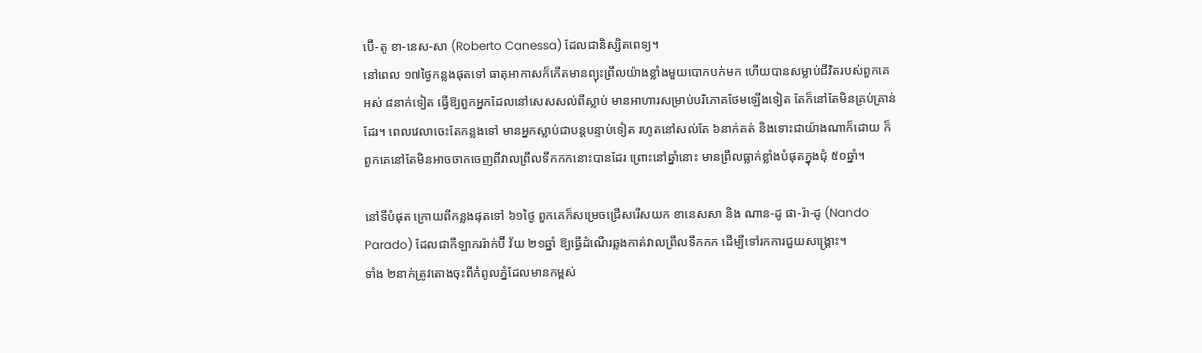ប៊ើ-តូ ខា-នេស-សា (Roberto Canessa) ដែលជានិស្សិតពេទ្យ។
នៅពេល ១៧ថ្ងៃកន្លងផុតទៅ ធាតុអាកាសក៏កើតមានព្យុះព្រឹលយ៉ាងខ្លាំងមួយបោកបក់មក ហើយបានសម្លាប់ជីវិតរបស់ពួកគេអស់ ៨នាក់ទៀត ធ្វើឱ្យពួកអ្នកដែលនៅសេសសល់ពីស្លាប់ មានអាហារសម្រាប់បរិភោគថែមឡើងទៀត តែក៏នៅតែមិនគ្រប់គ្រាន់ដែរ។ ពេលវេលាចេះតែកន្លងទៅ មានអ្នកស្លាប់ជាបន្តបន្ទាប់ទៀត រហូតនៅសល់តែ ៦នាក់គត់ និងទោះជាយ៉ាងណាក៏ដោយ ក៏ពួកគេនៅតែមិនអាចចាកចេញពីវាលព្រឹលទឹកកកនោះបានដែរ ព្រោះនៅឆ្នាំនោះ មានព្រឹលធ្លាក់ខ្លាំងបំផុតក្នុងជុំ ៥០ឆ្នាំ។

នៅទីបំផុត ក្រោយពីកន្លងផុតទៅ ៦១ថ្ងៃ ពួកគេក៏សម្រេចជ្រើសរើសយក ខានេសសា និង ណាន-ដូ ផា-រ៉ា-ដូ (Nando Parado) ដែលជាកីឡាកររ៉ាក់ប៊ី វ័យ ២១ឆ្នាំ ឱ្យធ្វើដំណើរឆ្លងកាត់វាលព្រឹលទឹកកក ដើម្បីទៅរកការជួយសង្រ្គោះ។
ទាំង ២នាក់ត្រូវតោងចុះពីកំពូលភ្នំដែលមានកម្ពស់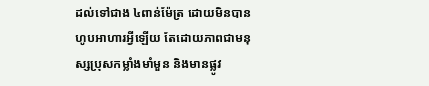ដល់ទៅជាង ៤ពាន់ម៉ែត្រ ដោយមិនបានហូបអាហារអ្វីឡើយ តែដោយភាពជាមនុស្សប្រុសកម្លាំងមាំមួន និងមានផ្លូវ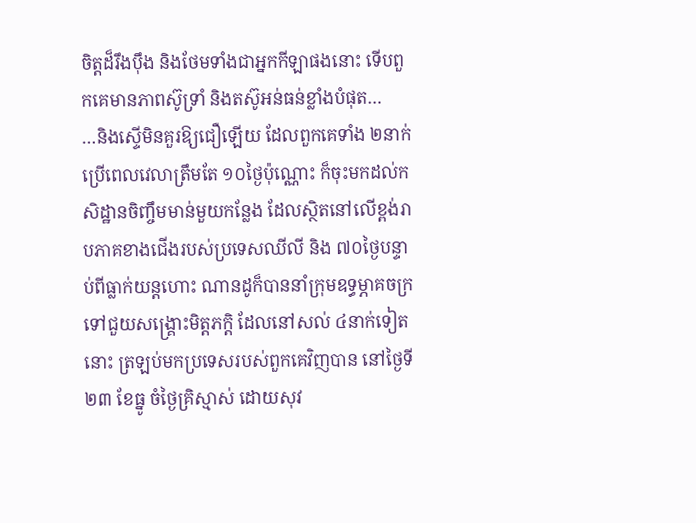ចិត្តដ៏រឹងប៉ឹង និងថែមទាំងជាអ្នកកីឡាផងនោះ ទើបពួកគេមានភាពស៊ូទ្រាំ និងតស៊ូអន់ធន់ខ្លាំងបំផុត…
…និងស្ទើមិនគួរឱ្យជឿឡើយ ដែលពួកគេទាំង ២នាក់ ប្រើពេលវេលាត្រឹមតែ ១០ថ្ងៃប៉ុណ្ណោះ ក៏ចុះមកដល់កសិដ្ឋានចិញ្ចឹមមាន់មួយកន្លែង ដែលស្ថិតនៅលើខ្ពង់រាបភាគខាងជើងរបស់ប្រទេសឈីលី និង ៧០ថ្ងៃបន្ទាប់ពីធ្លាក់យន្តហោះ ណានដូក៏បាននាំក្រុមឧទ្ធម្ភាគចក្រ ទៅជួយសង្គ្រោះមិត្តភក្តិ ដែលនៅសល់ ៤នាក់ទៀតនោះ ត្រឡប់មកប្រទេសរបស់ពួកគេវិញបាន នៅថ្ងៃទី២៣ ខែធ្នូ ចំថ្ងៃគ្រិស្មាស់ ដោយសុវ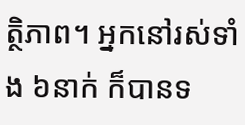ត្ថិភាព។ អ្នកនៅរស់ទាំង ៦នាក់ ក៏បានទ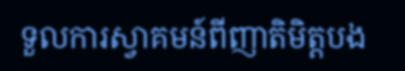ទួលការស្វាគមន៍ពីញាតិមិត្តបង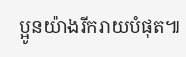ប្អូនយ៉ាងរីករាយបំផុត៕